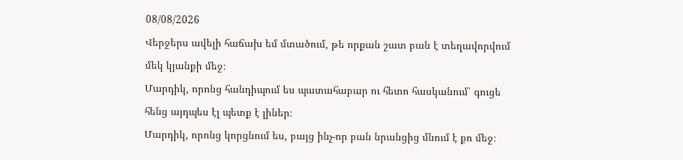08/08/2026
Վերջերս ավելի հաճախ եմ մտածում, թե որքան շատ բան է տեղավորվում մեկ կյանքի մեջ։
Մարդիկ, որոնց հանդիպում ես պատահաբար ու հետո հասկանում՝ գուցե հենց այդպես էլ պետք է լիներ։
Մարդիկ, որոնց կորցնում ես, բայց ինչ-որ բան նրանցից մնում է քո մեջ։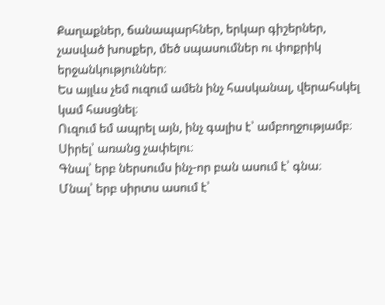Քաղաքներ, ճանապարհներ, երկար գիշերներ, չասված խոսքեր, մեծ սպասումներ ու փոքրիկ երջանկություններ։
Ես այլևս չեմ ուզում ամեն ինչ հասկանալ, վերահսկել կամ հասցնել։
Ուզում եմ ապրել այն, ինչ գալիս է՝ ամբողջությամբ։
Սիրել՝ առանց չափելու։
Գնալ՝ երբ ներսումս ինչ-որ բան ասում է՝ գնա։
Մնալ՝ երբ սիրտս ասում է՝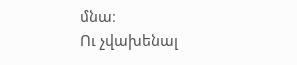մնա։
Ու չվախենալ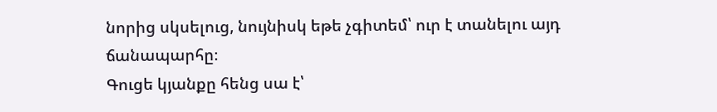նորից սկսելուց, նույնիսկ եթե չգիտեմ՝ ուր է տանելու այդ ճանապարհը։
Գուցե կյանքը հենց սա է՝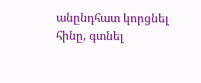անընդհատ կորցնել հինը, գտնել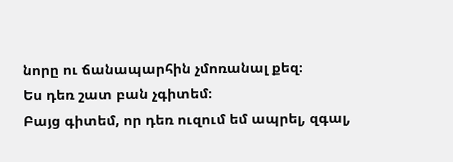նորը ու ճանապարհին չմոռանալ քեզ։
Ես դեռ շատ բան չգիտեմ։
Բայց գիտեմ, որ դեռ ուզում եմ ապրել, զգալ,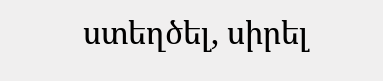ստեղծել, սիրել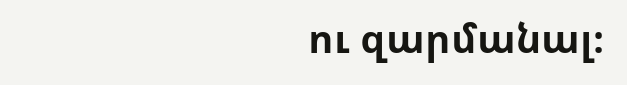ու զարմանալ։